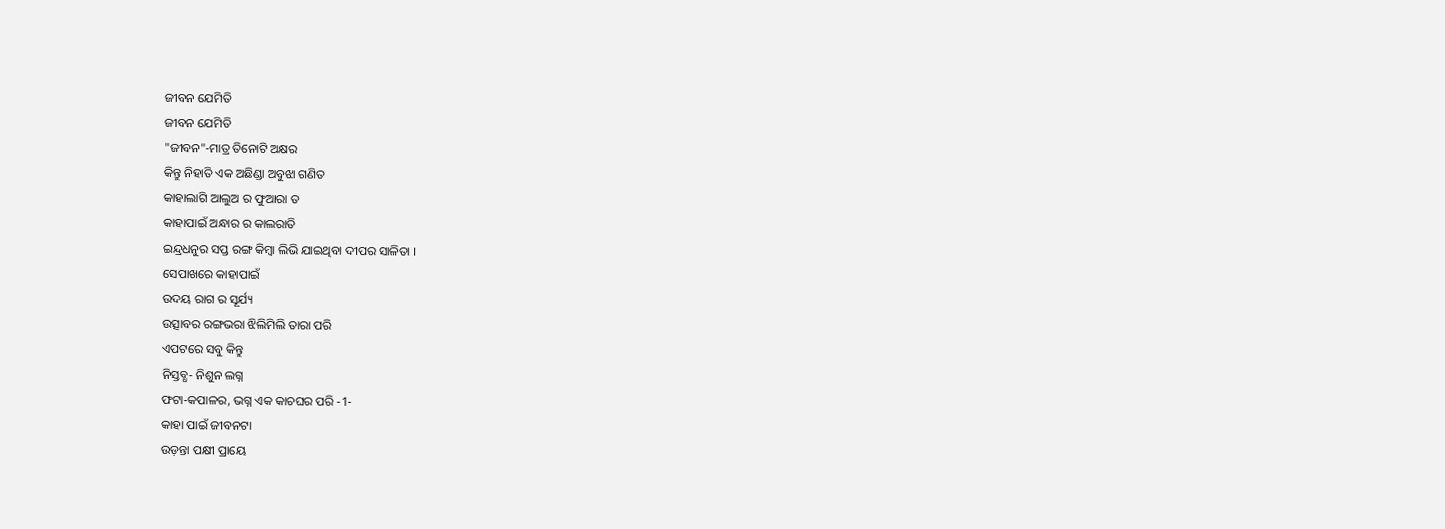ଜୀବନ ଯେମିତି
ଜୀବନ ଯେମିତି
"ଜୀବନ"-ମାତ୍ର ତିନୋଟି ଅକ୍ଷର
କିନ୍ତୁ ନିହାତି ଏକ ଅଛିଣ୍ଡା ଅବୁଝା ଗଣିତ
କାହାଲାଗି ଆଲୁଅ ର ଫୁଆରା ତ
କାହାପାଇଁ ଅନ୍ଧାର ର କାଲରାତି
ଇନ୍ଦ୍ରଧନୁର ସପ୍ତ ରଙ୍ଗ କିମ୍ବା ଲିଭି ଯାଇଥିବା ଦୀପର ସାଳିତା ।
ସେପାଖରେ କାହାପାଇଁ
ଉଦୟ ରାଗ ର ସୂର୍ଯ୍ୟ
ଉତ୍ସାବର ରଙ୍ଗଭରା ଝିଲିମିଲି ତାରା ପରି
ଏପଟରେ ସବୁ କିନ୍ତୁ
ନିସ୍ତବ୍ଧ- ନିଶୁନ ଲଗ୍ନ
ଫଟା-କପାଳର, ଭଗ୍ନ ଏକ କାଚଘର ପରି -1-
କାହା ପାଇଁ ଜୀବନଟା
ଉଡ଼ନ୍ତା ପକ୍ଷୀ ପ୍ରାୟେ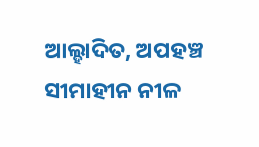ଆଲ୍ହାଦିତ, ଅପହଞ୍ଚ ସୀମାହୀନ ନୀଳ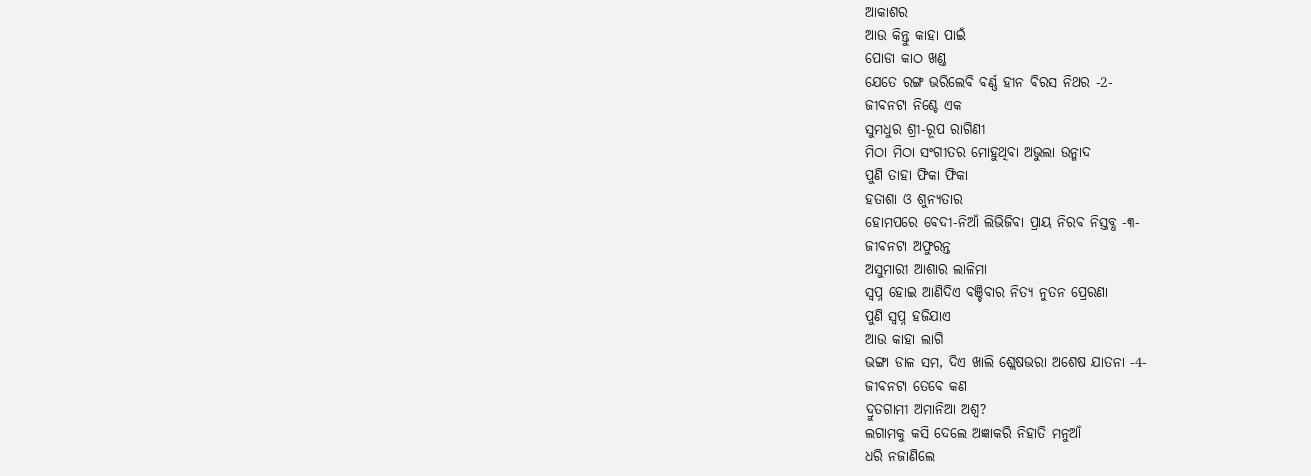ଆକାଶର
ଆଉ କିନ୍ତୁ କାହା ପାଇଁ
ପୋଡା କାଠ ଖଣ୍ଡ
ଯେତେ ରଙ୍ଗ ଭରିଲେବି ବର୍ଣ୍ଣ ହୀନ ବିରସ ନିଥର -2-
ଜୀବନଟା ନିଶ୍ଚେ ଏକ
ସୁମଧୁର ଶ୍ରୀ-ରୂପ ରାଗିଣୀ
ମିଠା ମିଠା ସଂଗୀତର ମୋହୁଥିବା ଅଭୁଲା ଉନ୍ମାଦ
ପୁଣି ତାହା ଫିକା ଫିକା
ହତାଶା ଓ ଶୁନ୍ୟତାର
ହୋମପରେ ବେଦୀ-ନିଆଁ ଲିଭିଜିବା ପ୍ରାୟ ନିରବ ନିସ୍ତବ୍ଧ -୩-
ଜୀବନଟା ଅଫୁରନ୍ତ
ଅସୁମାରୀ ଆଶାର ଲାଳିମା
ସ୍ୱପ୍ନ ହୋଇ ଆଣିଦିଏ ବଞ୍ଚିବାର ନିତ୍ୟ ନୁତନ ପ୍ରେରଣା
ପୁଣି ସ୍ୱପ୍ନ ହଜିଯାଏ
ଆଉ କାହା ଲାଗି
ଭଙ୍ଗା ଡାଳ ସମ, ଦିଏ ଖାଲି ଶ୍ଲେଷଭରା ଅଶେଷ ଯାତନା -4-
ଜୀବନଟା ତେବେ କଣ
ଦ୍ରୁତଗାମୀ ଅମାନିଆ ଅଶ୍ୱ?
ଲଗାମକୁ କସି ଦେଲେ ଅଜ୍ଞାକରି ନିହାତି ମନୁଆଁ
ଧରି ନଜାଣିଲେ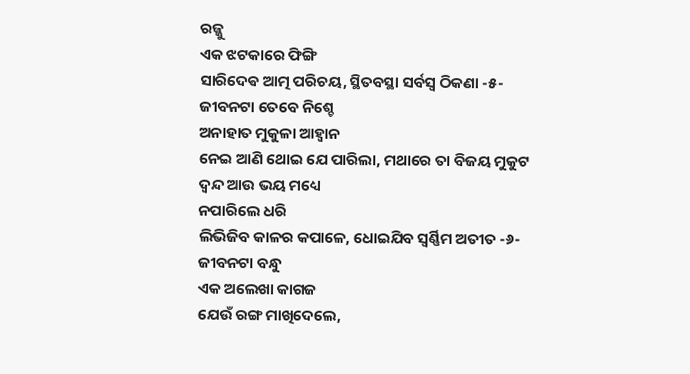ରଜ୍ଜୁ
ଏକ ଝଟକାରେ ଫିଙ୍ଗି
ସାରିଦେଵ ଆତ୍ମ ପରିଚୟ, ସ୍ଥିତବସ୍ଥା ସର୍ବସ୍ୱ ଠିକଣା -୫-
ଜୀବନଟା ତେବେ ନିଶ୍ଚେ
ଅନାହାତ ମୁକୁଳା ଆହ୍ୱାନ
ନେଇ ଆଣି ଥୋଇ ଯେ ପାରିଲା, ମଥାରେ ତା ବିଜୟ ମୁକୁଟ
ଦ୍ଵନ୍ଦ ଆଉ ଭୟ ମଧ୍ୟେ
ନପାରିଲେ ଧରି
ଲିଭିଜିବ କାଳର କପାଳେ, ଧୋଇଯିବ ସ୍ୱର୍ଣ୍ଣିମ ଅତୀତ -୬-
ଜୀବନଟା ବନ୍ଧୁ
ଏକ ଅଲେଖା କାଗଜ
ଯେଉଁ ରଙ୍ଗ ମାଖିଦେଲେ,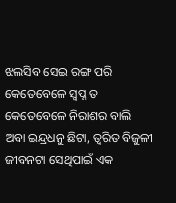ଝଲସିବ ସେଇ ରଙ୍ଗ ପରି
କେତେବେଳେ ସ୍ୱପ୍ନ ତ
କେତେବେଳେ ନିରାଶର ବାଲି
ଅବା ଇନ୍ଦ୍ରଧନୁ ଛିଟା, ତ୍ୱରିତ ବିଜୁଳୀ
ଜୀବନଟା ସେଥିପାଇଁ ଏକ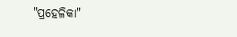"ପ୍ରହେଳିକା"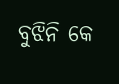ବୁଝିନି କେ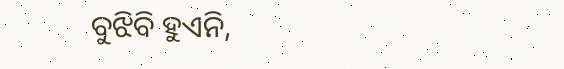ବୁଝିବି ହୁଏନି,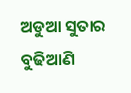ଅଡୁଆ ସୁତାର ବୁଢିଆଣି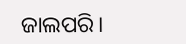ଜାଲପରି।